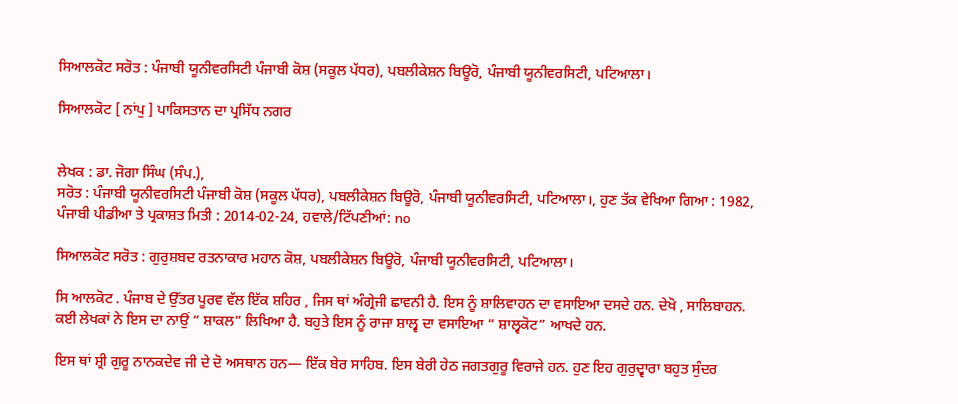ਸਿਆਲਕੋਟ ਸਰੋਤ : ਪੰਜਾਬੀ ਯੂਨੀਵਰਸਿਟੀ ਪੰਜਾਬੀ ਕੋਸ਼ (ਸਕੂਲ ਪੱਧਰ), ਪਬਲੀਕੇਸ਼ਨ ਬਿਊਰੋ, ਪੰਜਾਬੀ ਯੂਨੀਵਰਸਿਟੀ, ਪਟਿਆਲਾ।

ਸਿਆਲਕੋਟ [ ਨਾਂਪੁ ] ਪਾਕਿਸਤਾਨ ਦਾ ਪ੍ਰਸਿੱਧ ਨਗਰ


ਲੇਖਕ : ਡਾ. ਜੋਗਾ ਸਿੰਘ (ਸੰਪ.),
ਸਰੋਤ : ਪੰਜਾਬੀ ਯੂਨੀਵਰਸਿਟੀ ਪੰਜਾਬੀ ਕੋਸ਼ (ਸਕੂਲ ਪੱਧਰ), ਪਬਲੀਕੇਸ਼ਨ ਬਿਊਰੋ, ਪੰਜਾਬੀ ਯੂਨੀਵਰਸਿਟੀ, ਪਟਿਆਲਾ।, ਹੁਣ ਤੱਕ ਵੇਖਿਆ ਗਿਆ : 1982, ਪੰਜਾਬੀ ਪੀਡੀਆ ਤੇ ਪ੍ਰਕਾਸ਼ਤ ਮਿਤੀ : 2014-02-24, ਹਵਾਲੇ/ਟਿੱਪਣੀਆਂ: no

ਸਿਆਲਕੋਟ ਸਰੋਤ : ਗੁਰੁਸ਼ਬਦ ਰਤਨਾਕਾਰ ਮਹਾਨ ਕੋਸ਼, ਪਬਲੀਕੇਸ਼ਨ ਬਿਊਰੋ, ਪੰਜਾਬੀ ਯੂਨੀਵਰਸਿਟੀ, ਪਟਿਆਲਾ।

ਸਿ ਆਲਕੋਟ . ਪੰਜਾਬ ਦੇ ਉੱਤਰ ਪੂਰਵ ਵੱਲ ਇੱਕ ਸ਼ਹਿਰ , ਜਿਸ ਥਾਂ ਅੰਗ੍ਰੇਜੀ ਛਾਵਨੀ ਹੈ. ਇਸ ਨੂੰ ਸ਼ਾਲਿਵਾਹਨ ਦਾ ਵਸਾਇਆ ਦਸਦੇ ਹਨ. ਦੇਖੋ , ਸਾਲਿਬਾਹਨ. ਕਈ ਲੇਖਕਾਂ ਨੇ ਇਸ ਦਾ ਨਾਉਂ “ ਸ਼ਾਕਲ” ਲਿਖਿਆ ਹੈ. ਬਹੁਤੇ ਇਸ ਨੂੰ ਰਾਜਾ ਸ਼ਾਲ੍ਵ ਦਾ ਵਸਾਇਆ “ ਸ਼ਾਲ੍ਵਕੋਟ” ਆਖਦੇ ਹਨ.

ਇਸ ਥਾਂ ਸ਼੍ਰੀ ਗੁਰੂ ਨਾਨਕਦੇਵ ਜੀ ਦੇ ਦੋ ਅਸਥਾਨ ਹਨ— ਇੱਕ ਬੇਰ ਸਾਹਿਬ. ਇਸ ਬੇਰੀ ਹੇਠ ਜਗਤਗੁਰੂ ਵਿਰਾਜੇ ਹਨ. ਹੁਣ ਇਹ ਗੁਰੁਦ੍ਵਾਰਾ ਬਹੁਤ ਸੁੰਦਰ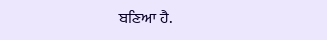ਬਣਿਆ ਹੈ.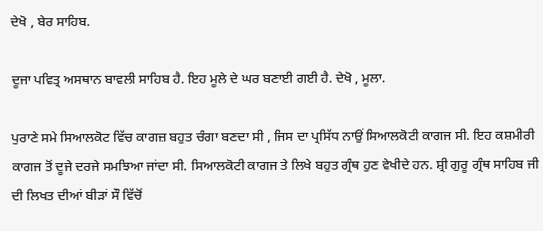ਦੇਖੋ , ਬੇਰ ਸਾਹਿਬ.

ਦੂਜਾ ਪਵਿਤ੍ਰ ਅਸਥਾਨ ਬਾਵਲੀ ਸਾਹਿਬ ਹੈ. ਇਹ ਮੂਲੇ ਦੇ ਘਰ ਬਣਾਈ ਗਈ ਹੈ. ਦੇਖੋ , ਮੂਲਾ.

ਪੁਰਾਣੇ ਸਮੇ ਸਿਆਲਕੋਟ ਵਿੱਚ ਕਾਗਜ਼ ਬਹੁਤ ਚੰਗਾ ਬਣਦਾ ਸੀ , ਜਿਸ ਦਾ ਪ੍ਰਸਿੱਧ ਨਾਉਂ ਸਿਆਲਕੋਟੀ ਕਾਗਜ ਸੀ. ਇਹ ਕਸ਼ਮੀਰੀ ਕਾਗਜ ਤੋਂ ਦੂਜੇ ਦਰਜੇ ਸਮਝਿਆ ਜਾਂਦਾ ਸੀ. ਸਿਆਲਕੋਟੀ ਕਾਗਜ ਤੇ ਲਿਖੇ ਬਹੁਤ ਗ੍ਰੰਥ ਹੁਣ ਵੇਖੀਦੇ ਹਨ. ਸ਼੍ਰੀ ਗੁਰੂ ਗ੍ਰੰਥ ਸਾਹਿਬ ਜੀ ਦੀ ਲਿਖਤ ਦੀਆਂ ਬੀੜਾਂ ਸੌ ਵਿੱਚੋਂ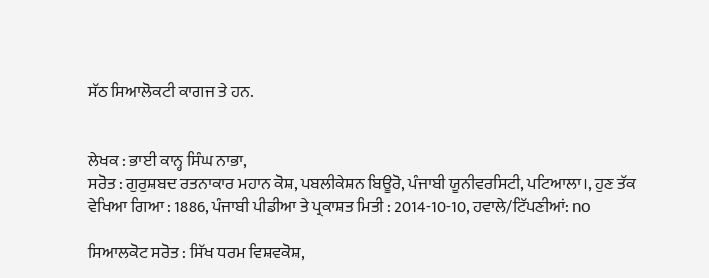ਸੱਠ ਸਿਆਲੋਕਟੀ ਕਾਗਜ ਤੇ ਹਨ.


ਲੇਖਕ : ਭਾਈ ਕਾਨ੍ਹ ਸਿੰਘ ਨਾਭਾ,
ਸਰੋਤ : ਗੁਰੁਸ਼ਬਦ ਰਤਨਾਕਾਰ ਮਹਾਨ ਕੋਸ਼, ਪਬਲੀਕੇਸ਼ਨ ਬਿਊਰੋ, ਪੰਜਾਬੀ ਯੂਨੀਵਰਸਿਟੀ, ਪਟਿਆਲਾ।, ਹੁਣ ਤੱਕ ਵੇਖਿਆ ਗਿਆ : 1886, ਪੰਜਾਬੀ ਪੀਡੀਆ ਤੇ ਪ੍ਰਕਾਸ਼ਤ ਮਿਤੀ : 2014-10-10, ਹਵਾਲੇ/ਟਿੱਪਣੀਆਂ: no

ਸਿਆਲਕੋਟ ਸਰੋਤ : ਸਿੱਖ ਧਰਮ ਵਿਸ਼ਵਕੋਸ਼,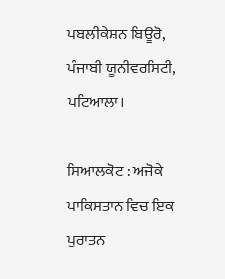ਪਬਲੀਕੇਸ਼ਨ ਬਿਊਰੋ, ਪੰਜਾਬੀ ਯੂਨੀਵਰਸਿਟੀ, ਪਟਿਆਲਾ।

ਸਿਆਲਕੋਟ : ਅਜੋਕੇ ਪਾਕਿਸਤਾਨ ਵਿਚ ਇਕ ਪੁਰਾਤਨ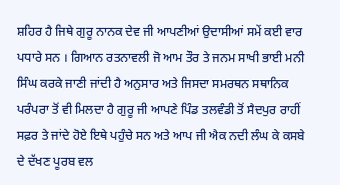ਸ਼ਹਿਰ ਹੈ ਜਿਥੇ ਗੁਰੂ ਨਾਨਕ ਦੇਵ ਜੀ ਆਪਣੀਆਂ ਉਦਾਸੀਆਂ ਸਮੇਂ ਕਈ ਵਾਰ ਪਧਾਰੇ ਸਨ । ਗਿਆਨ ਰਤਨਾਵਲੀ ਜੋ ਆਮ ਤੌਰ ਤੇ ਜਨਮ ਸਾਖੀ ਭਾਈ ਮਨੀ ਸਿੰਘ ਕਰਕੇ ਜਾਣੀ ਜਾਂਦੀ ਹੈ ਅਨੁਸਾਰ ਅਤੇ ਜਿਸਦਾ ਸਮਰਥਨ ਸਥਾਨਿਕ ਪਰੰਪਰਾ ਤੋਂ ਵੀ ਮਿਲਦਾ ਹੈ ਗੁਰੂ ਜੀ ਆਪਣੇ ਪਿੰਡ ਤਲਵੰਡੀ ਤੋਂ ਸੈਦਪੁਰ ਰਾਹੀਂ ਸਫ਼ਰ ਤੇ ਜਾਂਦੇ ਹੋਏ ਇਥੇ ਪਹੁੰਚੇ ਸਨ ਅਤੇ ਆਪ ਜੀ ਐਕ ਨਦੀ ਲੰਘ ਕੇ ਕਸਬੇ ਦੇ ਦੱਖਣ ਪੂਰਬ ਵਲ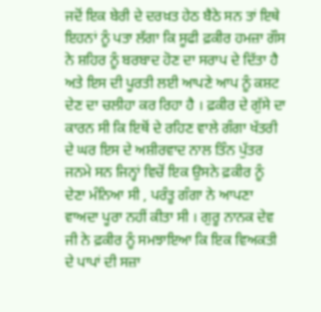ਜਦੋਂ ਇਕ ਬੇਰੀ ਦੇ ਦਰਖ਼ਤ ਹੇਠ ਬੈਠੇ ਸਨ ਤਾਂ ਇਥੇ ਇਹਨਾਂ ਨੂੰ ਪਤਾ ਲੱਗਾ ਕਿ ਸੂਫੀ ਫ਼ਕੀਰ ਹਮਜ਼ਾ ਗੌਸ ਨੇ ਸ਼ਹਿਰ ਨੂੰ ਬਰਬਾਦ ਹੋਣ ਦਾ ਸਰਾਪ ਦੇ ਦਿੱਤਾ ਹੈ ਅਤੇ ਇਸ ਦੀ ਪੂਰਤੀ ਲਈ ਆਪਣੇ ਆਪ ਨੂੰ ਕਸ਼ਟ ਦੇਣ ਦਾ ਚਲੀਹਾ ਕਰ ਰਿਹਾ ਹੈ । ਫ਼ਕੀਰ ਦੇ ਗੁੱਸੇ ਦਾ ਕਾਰਨ ਸੀ ਕਿ ਇਥੋਂ ਦੇ ਰਹਿਣ ਵਾਲੇ ਗੰਗਾ ਖੱਤਰੀ ਦੇ ਘਰ ਇਸ ਦੇ ਅਸ਼ੀਰਵਾਦ ਨਾਲ ਤਿੰਨ ਪੁੱਤਰ ਜਨਮੇ ਸਨ ਜਿਨ੍ਹਾਂ ਵਿਚੋਂ ਇਕ ਉਸਨੇ ਫ਼ਕੀਰ ਨੂੰ ਦੇਣਾ ਮੰਨਿਆ ਸੀ , ਪਰੰਤੂ ਗੰਗਾ ਨੇ ਆਪਣਾ ਵਾਅਦਾ ਪੂਰਾ ਨਹੀਂ ਕੀਤਾ ਸੀ । ਗੁਰੂ ਨਾਨਕ ਦੇਵ ਜੀ ਨੇ ਫ਼ਕੀਰ ਨੂੰ ਸਮਝਾਇਆ ਕਿ ਇਕ ਵਿਅਕਤੀ ਦੇ ਪਾਪਾਂ ਦੀ ਸਜ਼ਾ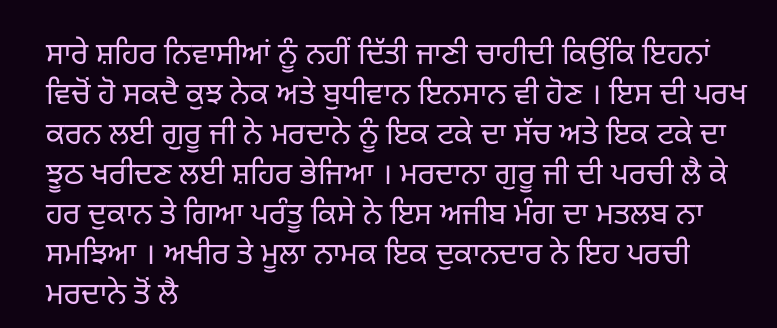ਸਾਰੇ ਸ਼ਹਿਰ ਨਿਵਾਸੀਆਂ ਨੂੰ ਨਹੀਂ ਦਿੱਤੀ ਜਾਣੀ ਚਾਹੀਦੀ ਕਿਉਂਕਿ ਇਹਨਾਂ ਵਿਚੋਂ ਹੋ ਸਕਦੈ ਕੁਝ ਨੇਕ ਅਤੇ ਬੁਧੀਵਾਨ ਇਨਸਾਨ ਵੀ ਹੋਣ । ਇਸ ਦੀ ਪਰਖ ਕਰਨ ਲਈ ਗੁਰੂ ਜੀ ਨੇ ਮਰਦਾਨੇ ਨੂੰ ਇਕ ਟਕੇ ਦਾ ਸੱਚ ਅਤੇ ਇਕ ਟਕੇ ਦਾ ਝੂਠ ਖਰੀਦਣ ਲਈ ਸ਼ਹਿਰ ਭੇਜਿਆ । ਮਰਦਾਨਾ ਗੁਰੂ ਜੀ ਦੀ ਪਰਚੀ ਲੈ ਕੇ ਹਰ ਦੁਕਾਨ ਤੇ ਗਿਆ ਪਰੰਤੂ ਕਿਸੇ ਨੇ ਇਸ ਅਜੀਬ ਮੰਗ ਦਾ ਮਤਲਬ ਨਾ ਸਮਝਿਆ । ਅਖੀਰ ਤੇ ਮੂਲਾ ਨਾਮਕ ਇਕ ਦੁਕਾਨਦਾਰ ਨੇ ਇਹ ਪਰਚੀ ਮਰਦਾਨੇ ਤੋਂ ਲੈ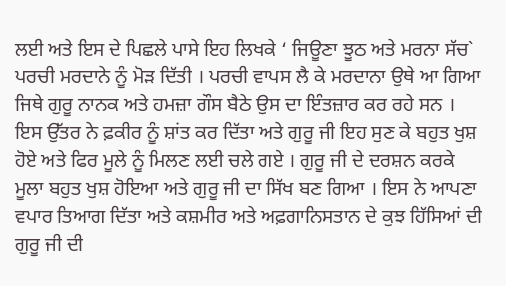ਲਈ ਅਤੇ ਇਸ ਦੇ ਪਿਛਲੇ ਪਾਸੇ ਇਹ ਲਿਖਕੇ ‘ ਜਿਊਣਾ ਝੂਠ ਅਤੇ ਮਰਨਾ ਸੱਚ` ਪਰਚੀ ਮਰਦਾਨੇ ਨੂੰ ਮੋੜ ਦਿੱਤੀ । ਪਰਚੀ ਵਾਪਸ ਲੈ ਕੇ ਮਰਦਾਨਾ ਉਥੇ ਆ ਗਿਆ ਜਿਥੇ ਗੁਰੂ ਨਾਨਕ ਅਤੇ ਹਮਜ਼ਾ ਗੌਸ ਬੈਠੇ ਉਸ ਦਾ ਇੰਤਜ਼ਾਰ ਕਰ ਰਹੇ ਸਨ । ਇਸ ਉੱਤਰ ਨੇ ਫ਼ਕੀਰ ਨੂੰ ਸ਼ਾਂਤ ਕਰ ਦਿੱਤਾ ਅਤੇ ਗੁਰੂ ਜੀ ਇਹ ਸੁਣ ਕੇ ਬਹੁਤ ਖੁਸ਼ ਹੋਏ ਅਤੇ ਫਿਰ ਮੂਲੇ ਨੂੰ ਮਿਲਣ ਲਈ ਚਲੇ ਗਏ । ਗੁਰੂ ਜੀ ਦੇ ਦਰਸ਼ਨ ਕਰਕੇ ਮੂਲਾ ਬਹੁਤ ਖੁਸ਼ ਹੋਇਆ ਅਤੇ ਗੁਰੂ ਜੀ ਦਾ ਸਿੱਖ ਬਣ ਗਿਆ । ਇਸ ਨੇ ਆਪਣਾ ਵਪਾਰ ਤਿਆਗ ਦਿੱਤਾ ਅਤੇ ਕਸ਼ਮੀਰ ਅਤੇ ਅਫ਼ਗਾਨਿਸਤਾਨ ਦੇ ਕੁਝ ਹਿੱਸਿਆਂ ਦੀ ਗੁਰੂ ਜੀ ਦੀ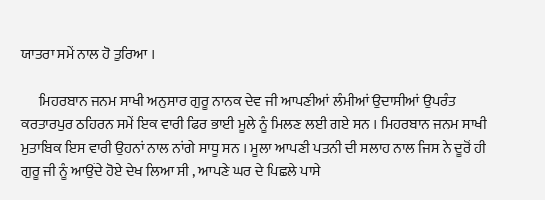ਯਾਤਰਾ ਸਮੇਂ ਨਾਲ ਹੋ ਤੁਰਿਆ ।

      ਮਿਹਰਬਾਨ ਜਨਮ ਸਾਖੀ ਅਨੁਸਾਰ ਗੁਰੂ ਨਾਨਕ ਦੇਵ ਜੀ ਆਪਣੀਆਂ ਲੰਮੀਆਂ ਉਦਾਸੀਆਂ ਉਪਰੰਤ ਕਰਤਾਰਪੁਰ ਠਹਿਰਨ ਸਮੇਂ ਇਕ ਵਾਰੀ ਫਿਰ ਭਾਈ ਮੂਲੇ ਨੂੰ ਮਿਲਣ ਲਈ ਗਏ ਸਨ । ਮਿਹਰਬਾਨ ਜਨਮ ਸਾਖੀ ਮੁਤਾਬਿਕ ਇਸ ਵਾਰੀ ਉਹਨਾਂ ਨਾਲ ਨਾਂਗੇ ਸਾਧੂ ਸਨ । ਮੂਲਾ ਆਪਣੀ ਪਤਨੀ ਦੀ ਸਲਾਹ ਨਾਲ ਜਿਸ ਨੇ ਦੂਰੋਂ ਹੀ ਗੁਰੂ ਜੀ ਨੂੰ ਆਉਂਦੇ ਹੋਏ ਦੇਖ ਲਿਆ ਸੀ , ਆਪਣੇ ਘਰ ਦੇ ਪਿਛਲੇ ਪਾਸੇ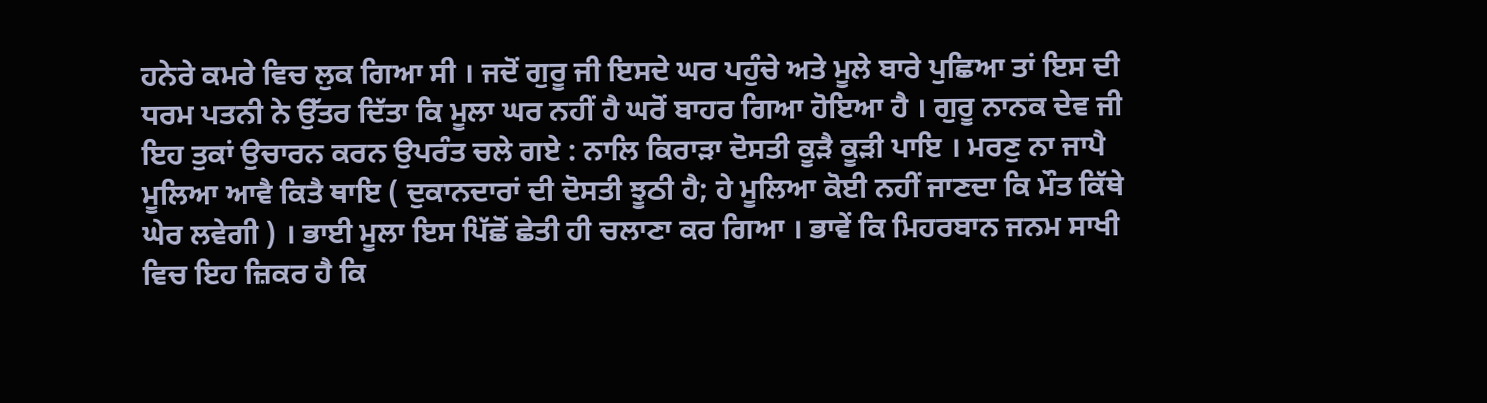ਹਨੇਰੇ ਕਮਰੇ ਵਿਚ ਲੁਕ ਗਿਆ ਸੀ । ਜਦੋਂ ਗੁਰੂ ਜੀ ਇਸਦੇ ਘਰ ਪਹੁੰਚੇ ਅਤੇ ਮੂਲੇ ਬਾਰੇ ਪੁਛਿਆ ਤਾਂ ਇਸ ਦੀ ਧਰਮ ਪਤਨੀ ਨੇ ਉੱਤਰ ਦਿੱਤਾ ਕਿ ਮੂਲਾ ਘਰ ਨਹੀਂ ਹੈ ਘਰੋਂ ਬਾਹਰ ਗਿਆ ਹੋਇਆ ਹੈ । ਗੁਰੂ ਨਾਨਕ ਦੇਵ ਜੀ ਇਹ ਤੁਕਾਂ ਉਚਾਰਨ ਕਰਨ ਉਪਰੰਤ ਚਲੇ ਗਏ : ਨਾਲਿ ਕਿਰਾੜਾ ਦੋਸਤੀ ਕੂੜੈ ਕੂੜੀ ਪਾਇ । ਮਰਣੁ ਨਾ ਜਾਪੈ ਮੂਲਿਆ ਆਵੈ ਕਿਤੈ ਥਾਇ ( ਦੁਕਾਨਦਾਰਾਂ ਦੀ ਦੋਸਤੀ ਝੂਠੀ ਹੈ; ਹੇ ਮੂਲਿਆ ਕੋਈ ਨਹੀਂ ਜਾਣਦਾ ਕਿ ਮੌਤ ਕਿੱਥੇ ਘੇਰ ਲਵੇਗੀ ) । ਭਾਈ ਮੂਲਾ ਇਸ ਪਿੱਛੋਂ ਛੇਤੀ ਹੀ ਚਲਾਣਾ ਕਰ ਗਿਆ । ਭਾਵੇਂ ਕਿ ਮਿਹਰਬਾਨ ਜਨਮ ਸਾਖੀ ਵਿਚ ਇਹ ਜ਼ਿਕਰ ਹੈ ਕਿ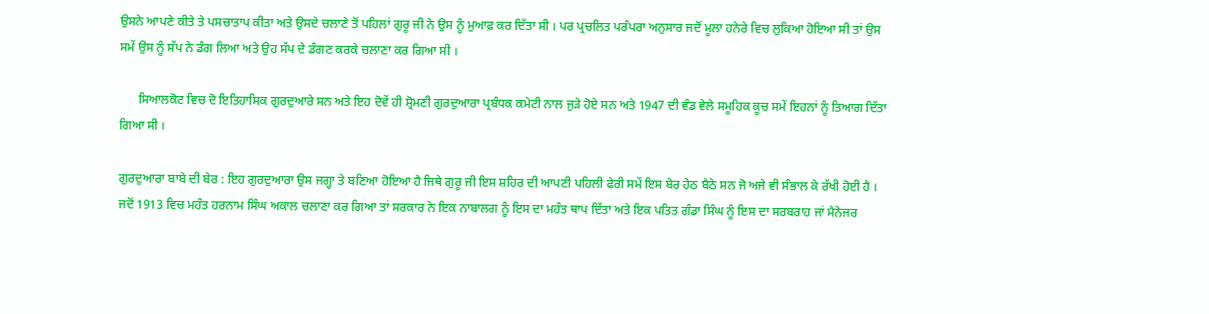ਉਸਨੇ ਆਪਣੇ ਕੀਤੇ ਤੇ ਪਸਚਾਤਾਪ ਕੀਤਾ ਅਤੇ ਉਸਦੇ ਚਲਾਣੇ ਤੋਂ ਪਹਿਲਾਂ ਗੁਰੂ ਜੀ ਨੇ ਉਸ ਨੂੰ ਮੁਆਫ਼ ਕਰ ਦਿੱਤਾ ਸੀ । ਪਰ ਪ੍ਰਚਲਿਤ ਪਰੰਪਰਾ ਅਨੁਸਾਰ ਜਦੋਂ ਮੂਲਾ ਹਨੇਰੇ ਵਿਚ ਲੁਕਿਆ ਹੋਇਆ ਸੀ ਤਾਂ ਉਸ ਸਮੇਂ ਉਸ ਨੂੰ ਸੱਪ ਨੇ ਡੰਗ ਲਿਆ ਅਤੇ ਉਹ ਸੱਪ ਦੇ ਡੰਗਣ ਕਰਕੇ ਚਲਾਣਾ ਕਰ ਗਿਆ ਸੀ ।

      ਸਿਆਲਕੋਟ ਵਿਚ ਦੋ ਇਤਿਹਾਸਿਕ ਗੁਰਦੁਆਰੇ ਸਨ ਅਤੇ ਇਹ ਦੋਵੇਂ ਹੀ ਸ਼੍ਰੋਮਣੀ ਗੁਰਦੁਆਰਾ ਪ੍ਰਬੰਧਕ ਕਮੇਟੀ ਨਾਲ ਜੁੜੇ ਹੋਏ ਸਨ ਅਤੇ 1947 ਦੀ ਵੰਡ ਵੇਲੇ ਸਮੂਹਿਕ ਕੂਚ ਸਮੇਂ ਇਹਨਾਂ ਨੂੰ ਤਿਆਗ ਦਿੱਤਾ ਗਿਆ ਸੀ ।

ਗੁਰਦੁਆਰਾ ਬਾਬੇ ਦੀ ਬੇਰ : ਇਹ ਗੁਰਦੁਆਰਾ ਉਸ ਜਗ੍ਹਾ ਤੇ ਬਣਿਆ ਹੋਇਆ ਹੈ ਜਿਥੇ ਗੁਰੂ ਜੀ ਇਸ ਸ਼ਹਿਰ ਦੀ ਆਪਣੀ ਪਹਿਲੀ ਫੇਰੀ ਸਮੇਂ ਇਸ ਬੇਰ ਹੇਠ ਬੈਠੇ ਸਨ ਜੋ ਅਜੇ ਵੀ ਸੰਭਾਲ ਕੇ ਰੱਖੀ ਹੋਈ ਹੈ । ਜਦੋਂ 1913 ਵਿਚ ਮਹੰਤ ਹਰਨਾਮ ਸਿੰਘ ਅਕਾਲ ਚਲਾਣਾ ਕਰ ਗਿਆ ਤਾਂ ਸਰਕਾਰ ਨੇ ਇਕ ਨਾਬਾਲਗ ਨੂੰ ਇਸ ਦਾ ਮਹੰਤ ਥਾਪ ਦਿੱਤਾ ਅਤੇ ਇਕ ਪਤਿਤ ਗੰਡਾ ਸਿੰਘ ਨੂੰ ਇਸ ਦਾ ਸਰਬਰਾਹ ਜਾਂ ਮੈਨੇਜਰ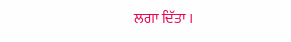ਲਗਾ ਦਿੱਤਾ ।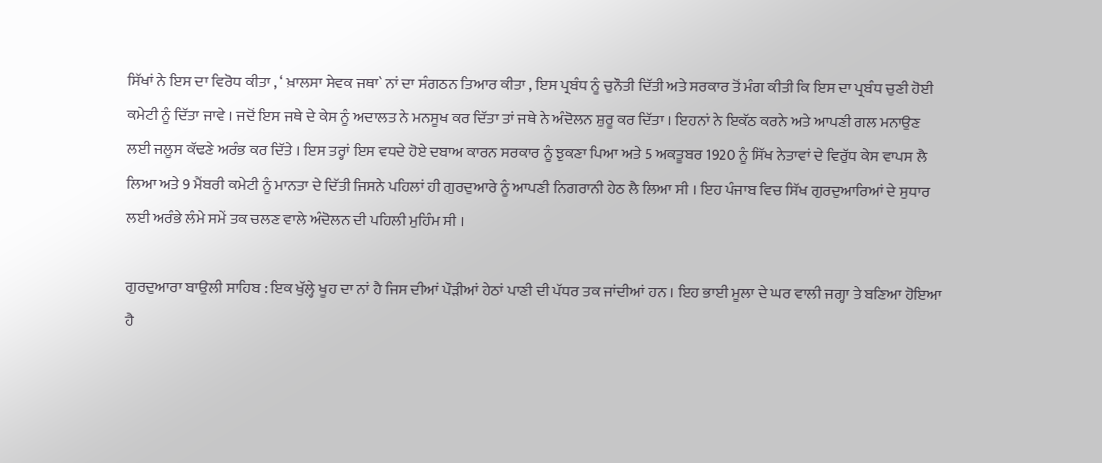ਸਿੱਖਾਂ ਨੇ ਇਸ ਦਾ ਵਿਰੋਧ ਕੀਤਾ , ‘ ਖ਼ਾਲਸਾ ਸੇਵਕ ਜਥਾ` ਨਾਂ ਦਾ ਸੰਗਠਨ ਤਿਆਰ ਕੀਤਾ , ਇਸ ਪ੍ਰਬੰਧ ਨੂੰ ਚੁਨੌਤੀ ਦਿੱਤੀ ਅਤੇ ਸਰਕਾਰ ਤੋਂ ਮੰਗ ਕੀਤੀ ਕਿ ਇਸ ਦਾ ਪ੍ਰਬੰਧ ਚੁਣੀ ਹੋਈ ਕਮੇਟੀ ਨੂੰ ਦਿੱਤਾ ਜਾਵੇ । ਜਦੋਂ ਇਸ ਜਥੇ ਦੇ ਕੇਸ ਨੂੰ ਅਦਾਲਤ ਨੇ ਮਨਸੂਖ ਕਰ ਦਿੱਤਾ ਤਾਂ ਜਥੇ ਨੇ ਅੰਦੋਲਨ ਸ਼ੁਰੂ ਕਰ ਦਿੱਤਾ । ਇਹਨਾਂ ਨੇ ਇਕੱਠ ਕਰਨੇ ਅਤੇ ਆਪਣੀ ਗਲ ਮਨਾਉਣ ਲਈ ਜਲੂਸ ਕੱਢਣੇ ਅਰੰਭ ਕਰ ਦਿੱਤੇ । ਇਸ ਤਰ੍ਹਾਂ ਇਸ ਵਧਦੇ ਹੋਏ ਦਬਾਅ ਕਾਰਨ ਸਰਕਾਰ ਨੂੰ ਝੁਕਣਾ ਪਿਆ ਅਤੇ 5 ਅਕਤੂਬਰ 1920 ਨੂੰ ਸਿੱਖ ਨੇਤਾਵਾਂ ਦੇ ਵਿਰੁੱਧ ਕੇਸ ਵਾਪਸ ਲੈ ਲਿਆ ਅਤੇ 9 ਮੈਂਬਰੀ ਕਮੇਟੀ ਨੂੰ ਮਾਨਤਾ ਦੇ ਦਿੱਤੀ ਜਿਸਨੇ ਪਹਿਲਾਂ ਹੀ ਗੁਰਦੁਆਰੇ ਨੂੰ ਆਪਣੀ ਨਿਗਰਾਨੀ ਹੇਠ ਲੈ ਲਿਆ ਸੀ । ਇਹ ਪੰਜਾਬ ਵਿਚ ਸਿੱਖ ਗੁਰਦੁਆਰਿਆਂ ਦੇ ਸੁਧਾਰ ਲਈ ਅਰੰਭੇ ਲੰਮੇ ਸਮੇਂ ਤਕ ਚਲਣ ਵਾਲੇ ਅੰਦੋਲਨ ਦੀ ਪਹਿਲੀ ਮੁਹਿੰਮ ਸੀ ।

ਗੁਰਦੁਆਰਾ ਬਾਉਲੀ ਸਾਹਿਬ : ਇਕ ਖੁੱਲ੍ਹੇ ਖੂਹ ਦਾ ਨਾਂ ਹੈ ਜਿਸ ਦੀਆਂ ਪੌੜੀਆਂ ਹੇਠਾਂ ਪਾਣੀ ਦੀ ਪੱਧਰ ਤਕ ਜਾਂਦੀਆਂ ਹਨ । ਇਹ ਭਾਈ ਮੂਲਾ ਦੇ ਘਰ ਵਾਲੀ ਜਗ੍ਹਾ ਤੇ ਬਣਿਆ ਹੋਇਆ ਹੈ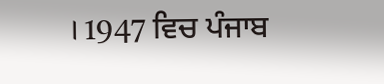। 1947 ਵਿਚ ਪੰਜਾਬ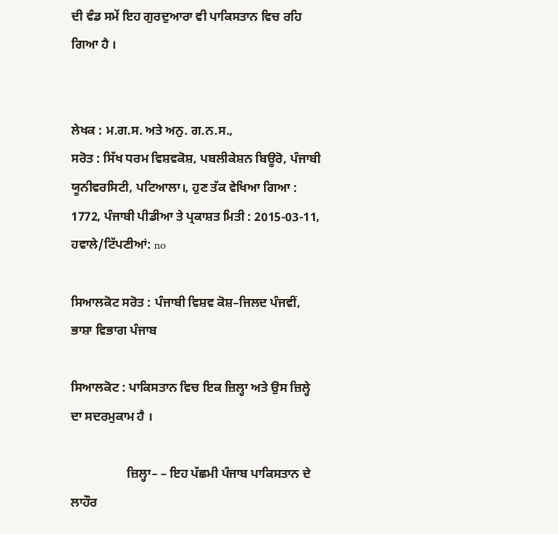ਦੀ ਵੰਡ ਸਮੇਂ ਇਹ ਗੁਰਦੁਆਰਾ ਵੀ ਪਾਕਿਸਤਾਨ ਵਿਚ ਰਹਿ ਗਿਆ ਹੈ ।


ਲੇਖਕ : ਮ.ਗ.ਸ. ਅਤੇ ਅਨੁ. ਗ.ਨ.ਸ.,
ਸਰੋਤ : ਸਿੱਖ ਧਰਮ ਵਿਸ਼ਵਕੋਸ਼, ਪਬਲੀਕੇਸ਼ਨ ਬਿਊਰੋ, ਪੰਜਾਬੀ ਯੂਨੀਵਰਸਿਟੀ, ਪਟਿਆਲਾ।, ਹੁਣ ਤੱਕ ਵੇਖਿਆ ਗਿਆ : 1772, ਪੰਜਾਬੀ ਪੀਡੀਆ ਤੇ ਪ੍ਰਕਾਸ਼ਤ ਮਿਤੀ : 2015-03-11, ਹਵਾਲੇ/ਟਿੱਪਣੀਆਂ: no

ਸਿਆਲਕੋਟ ਸਰੋਤ : ਪੰਜਾਬੀ ਵਿਸ਼ਵ ਕੋਸ਼–ਜਿਲਦ ਪੰਜਵੀਂ, ਭਾਸ਼ਾ ਵਿਭਾਗ ਪੰਜਾਬ

ਸਿਆਲਕੋਟ : ਪਾਕਿਸਤਾਨ ਵਿਚ ਇਕ ਜ਼ਿਲ੍ਹਾ ਅਤੇ ਉਸ ਜ਼ਿਲ੍ਹੇ ਦਾ ਸਦਰਮੁਕਾਮ ਹੈ ।

                  ਜ਼ਿਲ੍ਹਾ– – ਇਹ ਪੱਛਮੀ ਪੰਜਾਬ ਪਾਕਿਸਤਾਨ ਦੇ ਲਾਹੌਰ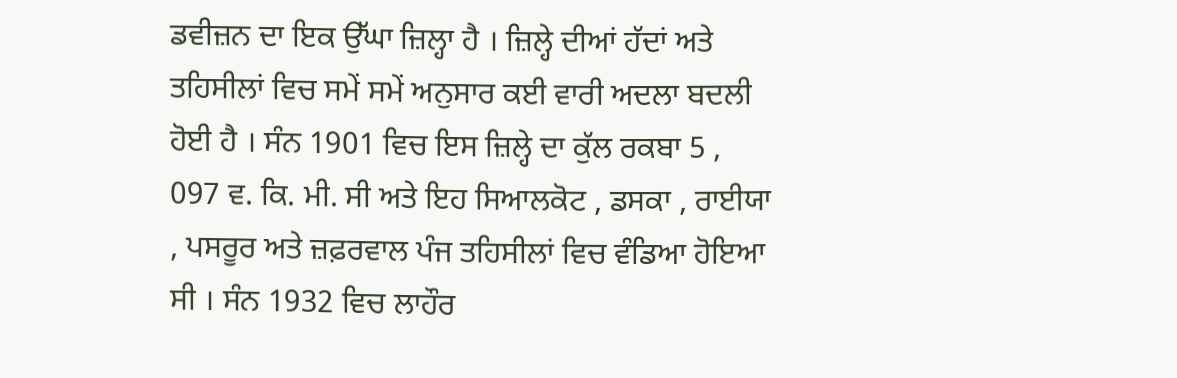ਡਵੀਜ਼ਨ ਦਾ ਇਕ ਉੱਘਾ ਜ਼ਿਲ੍ਹਾ ਹੈ । ਜ਼ਿਲ੍ਹੇ ਦੀਆਂ ਹੱਦਾਂ ਅਤੇ ਤਹਿਸੀਲਾਂ ਵਿਚ ਸਮੇਂ ਸਮੇਂ ਅਨੁਸਾਰ ਕਈ ਵਾਰੀ ਅਦਲਾ ਬਦਲੀ ਹੋਈ ਹੈ । ਸੰਨ 1901 ਵਿਚ ਇਸ ਜ਼ਿਲ੍ਹੇ ਦਾ ਕੁੱਲ ਰਕਬਾ 5 , 097 ਵ. ਕਿ. ਮੀ. ਸੀ ਅਤੇ ਇਹ ਸਿਆਲਕੋਟ , ਡਸਕਾ , ਰਾਈਯਾ , ਪਸਰੂਰ ਅਤੇ ਜ਼ਫ਼ਰਵਾਲ ਪੰਜ ਤਹਿਸੀਲਾਂ ਵਿਚ ਵੰਡਿਆ ਹੋਇਆ ਸੀ । ਸੰਨ 1932 ਵਿਚ ਲਾਹੌਰ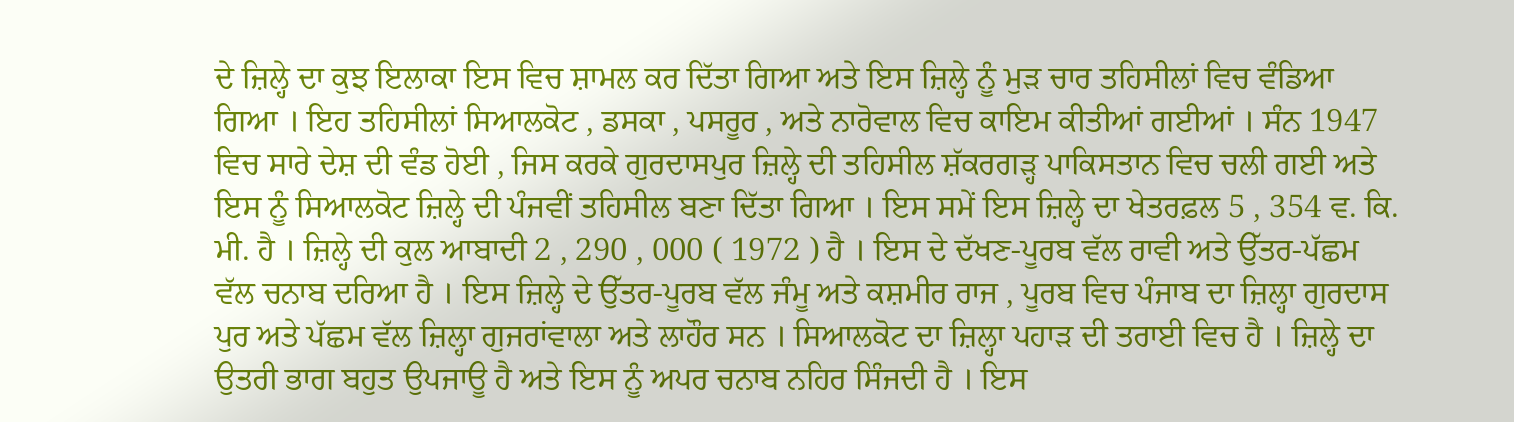ਦੇ ਜ਼ਿਲ੍ਹੇ ਦਾ ਕੁਝ ਇਲਾਕਾ ਇਸ ਵਿਚ ਸ਼ਾਮਲ ਕਰ ਦਿੱਤਾ ਗਿਆ ਅਤੇ ਇਸ ਜ਼ਿਲ੍ਹੇ ਨੂੰ ਮੁੜ ਚਾਰ ਤਹਿਸੀਲਾਂ ਵਿਚ ਵੰਡਿਆ ਗਿਆ । ਇਹ ਤਹਿਸੀਲਾਂ ਸਿਆਲਕੋਟ , ਡਸਕਾ , ਪਸਰੂਰ , ਅਤੇ ਨਾਰੋਵਾਲ ਵਿਚ ਕਾਇਮ ਕੀਤੀਆਂ ਗਈਆਂ । ਸੰਨ 1947 ਵਿਚ ਸਾਰੇ ਦੇਸ਼ ਦੀ ਵੰਡ ਹੋਈ , ਜਿਸ ਕਰਕੇ ਗੁਰਦਾਸਪੁਰ ਜ਼ਿਲ੍ਹੇ ਦੀ ਤਹਿਸੀਲ ਸ਼ੱਕਰਗੜ੍ਹ ਪਾਕਿਸਤਾਨ ਵਿਚ ਚਲੀ ਗਈ ਅਤੇ ਇਸ ਨੂੰ ਸਿਆਲਕੋਟ ਜ਼ਿਲ੍ਹੇ ਦੀ ਪੰਜਵੀਂ ਤਹਿਸੀਲ ਬਣਾ ਦਿੱਤਾ ਗਿਆ । ਇਸ ਸਮੇਂ ਇਸ ਜ਼ਿਲ੍ਹੇ ਦਾ ਖੇਤਰਫ਼ਲ 5 , 354 ਵ. ਕਿ. ਮੀ. ਹੈ । ਜ਼ਿਲ੍ਹੇ ਦੀ ਕੁਲ ਆਬਾਦੀ 2 , 290 , 000 ( 1972 ) ਹੈ । ਇਸ ਦੇ ਦੱਖਣ-ਪੂਰਬ ਵੱਲ ਰਾਵੀ ਅਤੇ ਉੱਤਰ-ਪੱਛਮ ਵੱਲ ਚਨਾਬ ਦਰਿਆ ਹੈ । ਇਸ ਜ਼ਿਲ੍ਹੇ ਦੇ ਉੱਤਰ-ਪੂਰਬ ਵੱਲ ਜੰਮੂ ਅਤੇ ਕਸ਼ਮੀਰ ਰਾਜ , ਪੂਰਬ ਵਿਚ ਪੰਜਾਬ ਦਾ ਜ਼ਿਲ੍ਹਾ ਗੁਰਦਾਸ ਪੁਰ ਅਤੇ ਪੱਛਮ ਵੱਲ ਜ਼ਿਲ੍ਹਾ ਗੁਜਰਾਂਵਾਲਾ ਅਤੇ ਲਾਹੌਰ ਸਨ । ਸਿਆਲਕੋਟ ਦਾ ਜ਼ਿਲ੍ਹਾ ਪਹਾੜ ਦੀ ਤਰਾਈ ਵਿਚ ਹੈ । ਜ਼ਿਲ੍ਹੇ ਦਾ ਉਤਰੀ ਭਾਗ ਬਹੁਤ ਉਪਜਾਊ ਹੈ ਅਤੇ ਇਸ ਨੂੰ ਅਪਰ ਚਨਾਬ ਨਹਿਰ ਸਿੰਜਦੀ ਹੈ । ਇਸ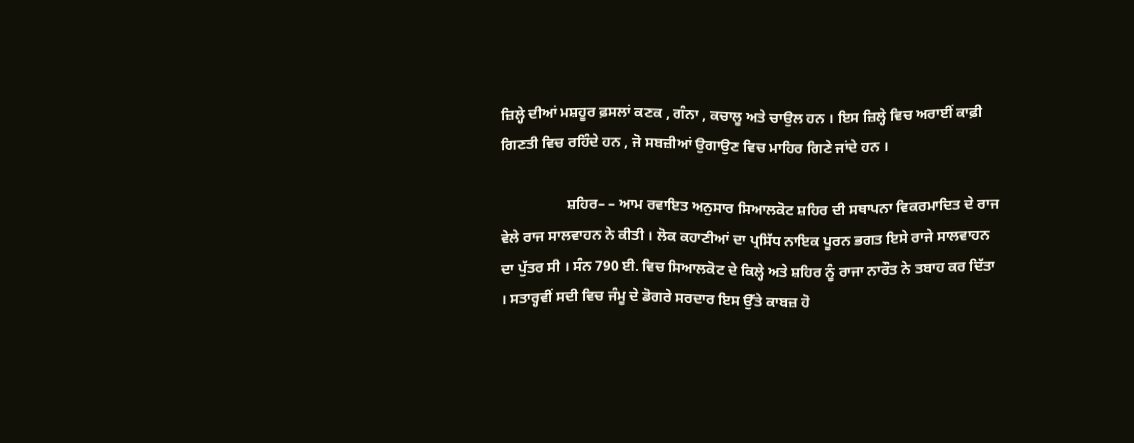ਜ਼ਿਲ੍ਹੇ ਦੀਆਂ ਮਸ਼ਹੂਰ ਫ਼ਸਲਾਂ ਕਣਕ , ਗੰਨਾ , ਕਚਾਲੂ ਅਤੇ ਚਾਉਲ ਹਨ । ਇਸ ਜ਼ਿਲ੍ਹੇ ਵਿਚ ਅਰਾਈਂ ਕਾਫ਼ੀ ਗਿਣਤੀ ਵਿਚ ਰਹਿੰਦੇ ਹਨ , ਜੋ ਸਬਜ਼ੀਆਂ ਉਗਾਉਣ ਵਿਚ ਮਾਹਿਰ ਗਿਣੇ ਜਾਂਦੇ ਹਨ ।

                  ਸ਼ਹਿਰ– – ਆਮ ਰਵਾਇਤ ਅਨੁਸਾਰ ਸਿਆਲਕੋਟ ਸ਼ਹਿਰ ਦੀ ਸਥਾਪਨਾ ਵਿਕਰਮਾਦਿਤ ਦੇ ਰਾਜ ਵੇਲੇ ਰਾਜ ਸਾਲਵਾਹਨ ਨੇ ਕੀਤੀ । ਲੋਕ ਕਹਾਣੀਆਂ ਦਾ ਪ੍ਰਸਿੱਧ ਨਾਇਕ ਪੂਰਨ ਭਗਤ ਇਸੇ ਰਾਜੇ ਸਾਲਵਾਹਨ ਦਾ ਪੁੱਤਰ ਸੀ । ਸੰਨ 790 ਈ. ਵਿਚ ਸਿਆਲਕੋਟ ਦੇ ਕਿਲ੍ਹੇ ਅਤੇ ਸ਼ਹਿਰ ਨੂੰ ਰਾਜਾ ਨਾਰੌਤ ਨੇ ਤਬਾਹ ਕਰ ਦਿੱਤਾ । ਸਤਾਰ੍ਹਵੀਂ ਸਦੀ ਵਿਚ ਜੰਮੂ ਦੇ ਡੋਗਰੇ ਸਰਦਾਰ ਇਸ ਉੱਤੇ ਕਾਬਜ਼ ਹੋ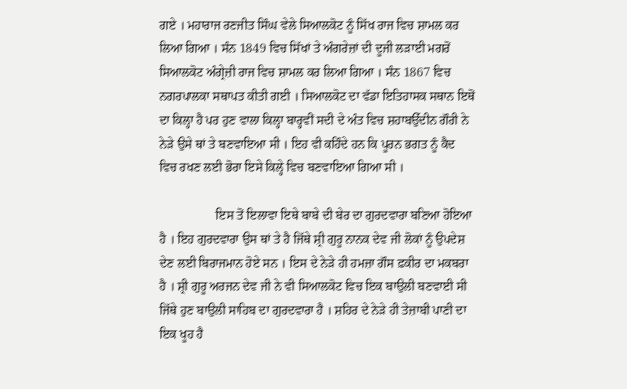ਗਏ । ਮਹਾਰਾਜ ਰਣਜੀਤ ਸਿੰਘ ਵੇਲੇ ਸਿਆਲਕੋਟ ਨੂੰ ਸਿੱਖ ਰਾਜ ਵਿਚ ਸ਼ਾਮਲ ਕਰ ਲਿਆ ਗਿਆ । ਸੰਨ 1849 ਵਿਚ ਸਿੱਖਾਂ ਤੇ ਅੰਗਰੇਜ਼ਾਂ ਦੀ ਦੂਜੀ ਲੜਾਈ ਮਗਰੋਂ ਸਿਆਲਕੋਟ ਅੰਗ੍ਰੇਜ਼ੀ ਰਾਜ ਵਿਚ ਸ਼ਾਮਲ ਕਰ ਲਿਆ ਗਿਆ । ਸੰਨ 1867 ਵਿਚ ਨਗਰਪਾਲਕਾ ਸਥਾਪਤ ਕੀਤੀ ਗਈ । ਸਿਆਲਕੋਟ ਦਾ ਵੱਡਾ ਇਤਿਹਾਸਕ ਸਥਾਨ ਇਥੋਂ ਦਾ ਕਿਲ੍ਹਾ ਹੈ ਪਰ ਹੁਣ ਵਾਲਾ ਕਿਲ੍ਹਾ ਬਾਰ੍ਹਵੀਂ ਸਦੀ ਦੇ ਅੰਤ ਵਿਚ ਸ਼ਹਾਬਉੱਦੀਨ ਗੌਰੀ ਨੇ ਨੇੜੇ ਉਸੇ ਥਾਂ ਤੇ ਬਣਵਾਇਆ ਸੀ । ਇਹ ਵੀ ਕਹਿੰਦੇ ਹਨ ਕਿ ਪੂਰਨ ਭਗਤ ਨੂੰ ਕੈਦ ਵਿਚ ਰਖਣ ਲਈ ਭੋਰਾ ਇਸੇ ਕਿਲ੍ਹੇ ਵਿਚ ਬਣਵਾਇਆ ਗਿਆ ਸੀ ।

                  ਇਸ ਤੋਂ ਇਲਾਵਾ ਇਥੇ ਬਾਬੇ ਦੀ ਬੇਰ ਦਾ ਗੁਰਦਵਾਰਾ ਬਣਿਆ ਹੋਇਆ ਹੈ । ਇਹ ਗੁਰਦਵਾਰਾ ਉਸ ਥਾਂ ਤੇ ਹੈ ਜਿੱਥੇ ਸ਼੍ਰੀ ਗੁਰੂ ਨਾਨਕ ਦੇਵ ਜੀ ਲੋਕਾਂ ਨੂੰ ਉਪਦੇਸ਼ ਦੇਣ ਲਈ ਬਿਰਾਜਮਾਨ ਹੋਏ ਸਨ । ਇਸ ਦੇ ਨੇੜੇ ਹੀ ਹਮਜ਼ਾ ਗੌਸ ਫ਼ਕੀਰ ਦਾ ਮਕਬਰਾ ਹੈ । ਸ਼੍ਰੀ ਗੁਰੂ ਅਰਜਨ ਦੇਵ ਜੀ ਨੇ ਵੀ ਸਿਆਲਕੋਟ ਵਿਚ ਇਕ ਬਾਉਲੀ ਬਣਵਾਈ ਸੀ ਜਿੱਥੇ ਹੁਣ ਬਾਉਲੀ ਸਾਹਿਬ ਦਾ ਗੁਰਦਵਾਰਾ ਹੈ । ਸ਼ਹਿਰ ਦੇ ਨੇੜੇ ਹੀ ਤੇਜ਼ਾਬੀ ਪਾਣੀ ਦਾ ਇਕ ਖੂਹ ਹੈ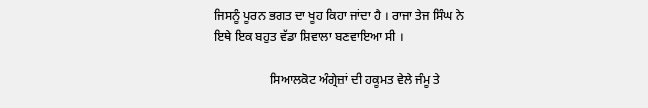ਜਿਸਨੂੰ ਪੂਰਨ ਭਗਤ ਦਾ ਖੂਹ ਕਿਹਾ ਜਾਂਦਾ ਹੈ । ਰਾਜਾ ਤੇਜ ਸਿੰਘ ਨੇ ਇਥੇ ਇਕ ਬਹੁਤ ਵੱਡਾ ਸ਼ਿਵਾਲਾ ਬਣਵਾਇਆ ਸੀ ।

                  ਸਿਆਲਕੋਟ ਅੰਗ੍ਰੇਜ਼ਾਂ ਦੀ ਹਕੂਮਤ ਵੇਲੇ ਜੰਮੂ ਤੇ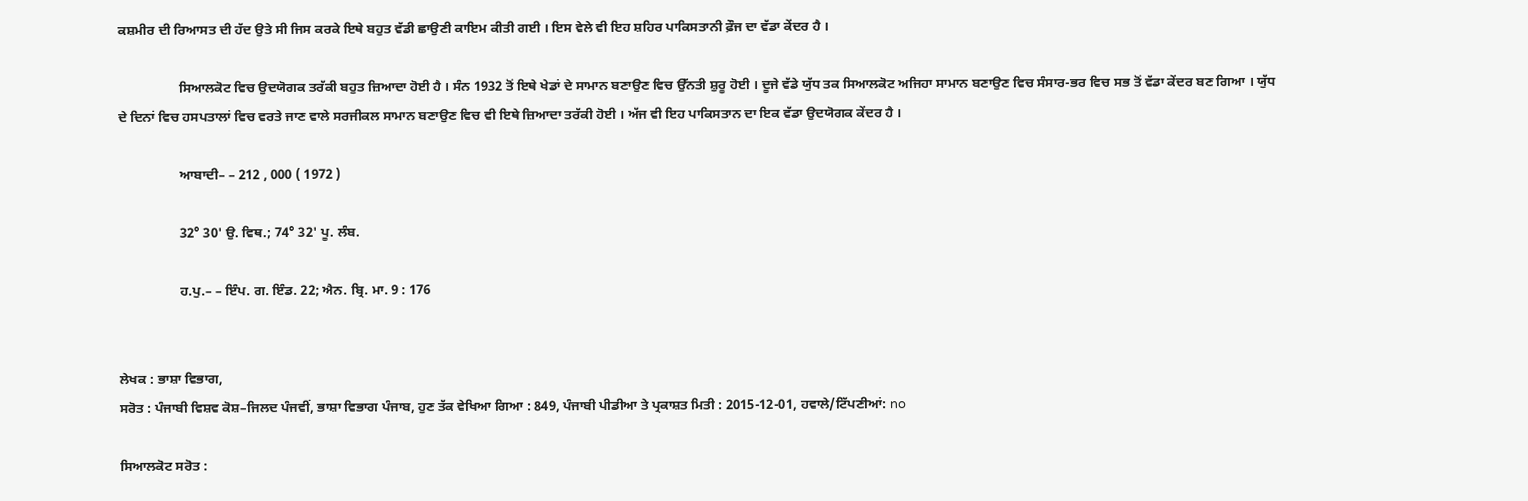ਕਸ਼ਮੀਰ ਦੀ ਰਿਆਸਤ ਦੀ ਹੱਦ ਉਤੇ ਸੀ ਜਿਸ ਕਰਕੇ ਇਥੇ ਬਹੁਤ ਵੱਡੀ ਛਾਉਣੀ ਕਾਇਮ ਕੀਤੀ ਗਈ । ਇਸ ਵੇਲੇ ਵੀ ਇਹ ਸ਼ਹਿਰ ਪਾਕਿਸਤਾਨੀ ਫ਼ੌਜ ਦਾ ਵੱਡਾ ਕੇਂਦਰ ਹੈ ।

                  ਸਿਆਲਕੋਟ ਵਿਚ ਉਦਯੋਗਕ ਤਰੱਕੀ ਬਹੁਤ ਜ਼ਿਆਦਾ ਹੋਈ ਹੈ । ਸੰਨ 1932 ਤੋਂ ਇਥੇ ਖੇਡਾਂ ਦੇ ਸਾਮਾਨ ਬਣਾਉਣ ਵਿਚ ਉੱਨਤੀ ਸ਼ੁਰੂ ਹੋਈ । ਦੂਜੇ ਵੱਡੇ ਯੁੱਧ ਤਕ ਸਿਆਲਕੋਟ ਅਜਿਹਾ ਸਾਮਾਨ ਬਣਾਉਣ ਵਿਚ ਸੰਸਾਰ-ਭਰ ਵਿਚ ਸਭ ਤੋਂ ਵੱਡਾ ਕੇਂਦਰ ਬਣ ਗਿਆ । ਯੁੱਧ ਦੇ ਦਿਨਾਂ ਵਿਚ ਹਸਪਤਾਲਾਂ ਵਿਚ ਵਰਤੇ ਜਾਣ ਵਾਲੇ ਸਰਜੀਕਲ ਸਾਮਾਨ ਬਣਾਉਣ ਵਿਚ ਵੀ ਇਥੇ ਜ਼ਿਆਦਾ ਤਰੱਕੀ ਹੋਈ । ਅੱਜ ਵੀ ਇਹ ਪਾਕਿਸਤਾਨ ਦਾ ਇਕ ਵੱਡਾ ਉਦਯੋਗਕ ਕੇਂਦਰ ਹੈ ।

                  ਆਬਾਦੀ– – 212 , 000 ( 1972 )

                  32° 30' ਉ. ਵਿਥ.; 74° 32' ਪੂ. ਲੰਬ.

                  ਹ.ਪੁ.– – ਇੰਪ. ਗ. ਇੰਡ. 22; ਐਨ. ਬ੍ਰਿ. ਮਾ. 9 : 176


ਲੇਖਕ : ਭਾਸ਼ਾ ਵਿਭਾਗ,
ਸਰੋਤ : ਪੰਜਾਬੀ ਵਿਸ਼ਵ ਕੋਸ਼–ਜਿਲਦ ਪੰਜਵੀਂ, ਭਾਸ਼ਾ ਵਿਭਾਗ ਪੰਜਾਬ, ਹੁਣ ਤੱਕ ਵੇਖਿਆ ਗਿਆ : 849, ਪੰਜਾਬੀ ਪੀਡੀਆ ਤੇ ਪ੍ਰਕਾਸ਼ਤ ਮਿਤੀ : 2015-12-01, ਹਵਾਲੇ/ਟਿੱਪਣੀਆਂ: no

ਸਿਆਲਕੋਟ ਸਰੋਤ :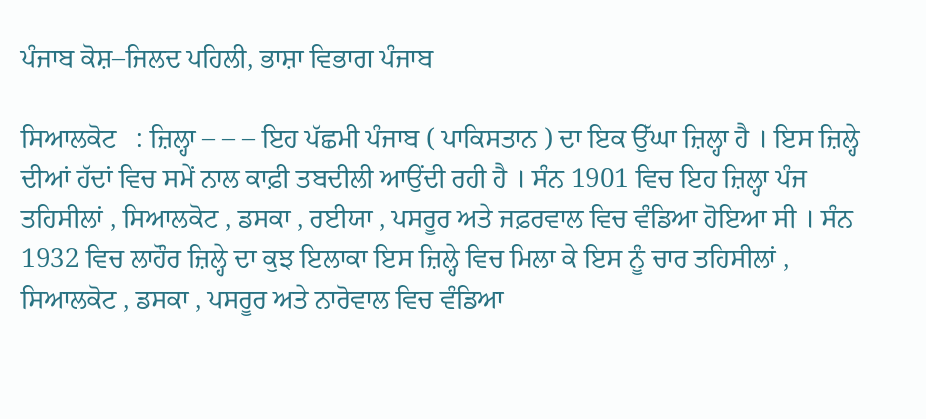ਪੰਜਾਬ ਕੋਸ਼–ਜਿਲਦ ਪਹਿਲੀ, ਭਾਸ਼ਾ ਵਿਭਾਗ ਪੰਜਾਬ

ਸਿਆਲਕੋਟ   : ਜ਼ਿਲ੍ਹਾ – – – ਇਹ ਪੱਛਮੀ ਪੰਜਾਬ ( ਪਾਕਿਸਤਾਨ ) ਦਾ ਇਕ ਉੱਘਾ ਜ਼ਿਲ੍ਹਾ ਹੈ । ਇਸ ਜ਼ਿਲ੍ਹੇ ਦੀਆਂ ਹੱਦਾਂ ਵਿਚ ਸਮੇਂ ਨਾਲ ਕਾਫ਼ੀ ਤਬਦੀਲੀ ਆਉਂਦੀ ਰਹੀ ਹੈ । ਸੰਨ 1901 ਵਿਚ ਇਹ ਜ਼ਿਲ੍ਹਾ ਪੰਜ ਤਹਿਸੀਲਾਂ , ਸਿਆਲਕੋਟ , ਡਸਕਾ , ਰਈਯਾ , ਪਸਰੂਰ ਅਤੇ ਜਫ਼ਰਵਾਲ ਵਿਚ ਵੰਡਿਆ ਹੋਇਆ ਸੀ । ਸੰਨ 1932 ਵਿਚ ਲਾਹੌਰ ਜ਼ਿਲ੍ਹੇ ਦਾ ਕੁਝ ਇਲਾਕਾ ਇਸ ਜ਼ਿਲ੍ਹੇ ਵਿਚ ਮਿਲਾ ਕੇ ਇਸ ਨੂੰ ਚਾਰ ਤਹਿਸੀਲਾਂ , ਸਿਆਲਕੋਟ , ਡਸਕਾ , ਪਸਰੂਰ ਅਤੇ ਨਾਰੋਵਾਲ ਵਿਚ ਵੰਡਿਆ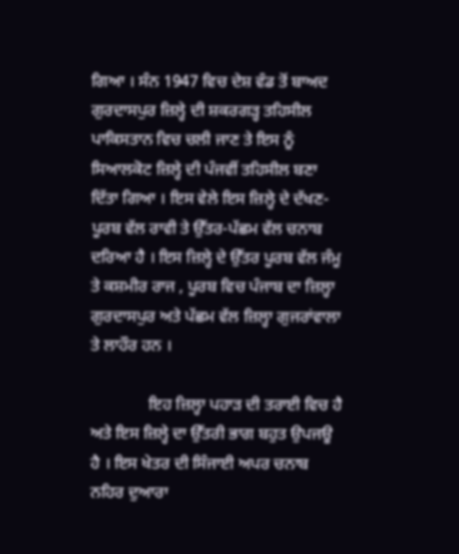ਗਿਆ । ਸੰਨ 1947 ਵਿਚ ਦੇਸ਼ ਵੰਡ ਤੋਂ ਬਾਅਦ ਗੁਰਦਾਸਪੁਰ ਜ਼ਿਲ੍ਹੇ ਦੀ ਸ਼ਕਰਗੜ੍ਹ ਤਹਿਸੀਲ ਪਾਕਿਸਤਾਨ ਵਿਚ ਚਲੀ ਜਾਣ ਤੇ ਇਸ ਨੂੰ ਸਿਆਲਕੋਟ ਜ਼ਿਲ੍ਹੇ ਦੀ ਪੰਜਵੀਂ ਤਹਿਸੀਲ ਬਣਾ ਦਿੱਤਾ ਗਿਆ । ਇਸ ਵੇਲੇ ਇਸ ਜ਼ਿਲ੍ਹੇ ਦੇ ਦੱਖਣ-ਪੂਰਬ ਵੱਲ ਰਾਵੀ ਤੇ ਉੱਤਰ-ਪੱਛਮ ਵੱਲ ਚਨਾਬ ਦਰਿਆ ਹੈ । ਇਸ ਜ਼ਿਲ੍ਹੇ ਦੇ ਉੱਤਰ ਪੂਰਬ ਵੱਲ ਜੰਮੂ ਤੇ ਕਸ਼ਮੀਰ ਰਾਜ , ਪੂਰਬ ਵਿਚ ਪੰਜਾਬ ਦਾ ਜ਼ਿਲ੍ਹਾ ਗੁਰਦਾਸਪੁਰ ਅਤੇ ਪੱਛਮ ਵੱਲ ਜ਼ਿਲ੍ਹਾ ਗੁਜਰਾਂਵਾਲਾ ਤੇ ਲਾਹੌਰ ਹਨ ।

              ਇਹ ਜ਼ਿਲ੍ਹਾ ਪਹਾੜ ਦੀ ਤਰਾਈ ਵਿਚ ਹੈ ਅਤੇ ਇਸ ਜ਼ਿਲ੍ਹੇ ਦਾ ਉੱਤਰੀ ਭਾਗ ਬਹੁਤ ਉਪਜਊ ਹੈ । ਇਸ ਖੇਤਰ ਦੀ ਸਿੰਜਾਈ ਅਪਰ ਚਨਾਬ ਨਹਿਰ ਦੁਆਰਾ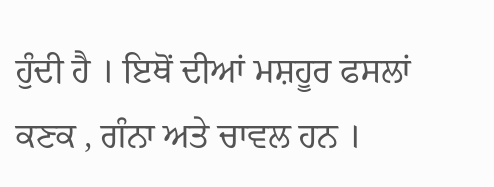ਹੁੰਦੀ ਹੈ । ਇਥੋਂ ਦੀਆਂ ਮਸ਼ਹੂਰ ਫਸਲਾਂ ਕਣਕ , ਗੰਨਾ ਅਤੇ ਚਾਵਲ ਹਨ ।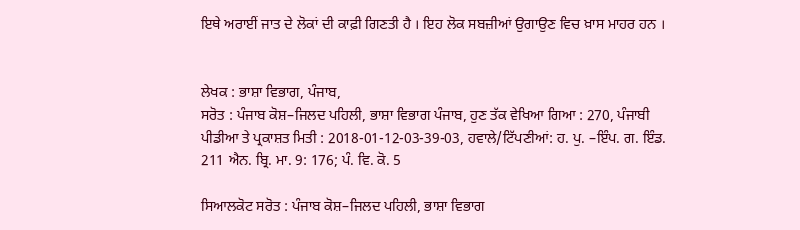ਇਥੇ ਅਰਾਈਂ ਜਾਤ ਦੇ ਲੋਕਾਂ ਦੀ ਕਾਫ਼ੀ ਗਿਣਤੀ ਹੈ । ਇਹ ਲੋਕ ਸਬਜ਼ੀਆਂ ਉਗਾਉਣ ਵਿਚ ਖ਼ਾਸ ਮਾਹਰ ਹਨ ।


ਲੇਖਕ : ਭਾਸ਼ਾ ਵਿਭਾਗ, ਪੰਜਾਬ,
ਸਰੋਤ : ਪੰਜਾਬ ਕੋਸ਼–ਜਿਲਦ ਪਹਿਲੀ, ਭਾਸ਼ਾ ਵਿਭਾਗ ਪੰਜਾਬ, ਹੁਣ ਤੱਕ ਵੇਖਿਆ ਗਿਆ : 270, ਪੰਜਾਬੀ ਪੀਡੀਆ ਤੇ ਪ੍ਰਕਾਸ਼ਤ ਮਿਤੀ : 2018-01-12-03-39-03, ਹਵਾਲੇ/ਟਿੱਪਣੀਆਂ: ਹ. ਪੁ. –ਇੰਪ. ਗ. ਇੰਡ. 211 ਐਨ. ਬ੍ਰਿ. ਮਾ. 9: 176; ਪੰ. ਵਿ. ਕੋ. 5

ਸਿਆਲਕੋਟ ਸਰੋਤ : ਪੰਜਾਬ ਕੋਸ਼–ਜਿਲਦ ਪਹਿਲੀ, ਭਾਸ਼ਾ ਵਿਭਾਗ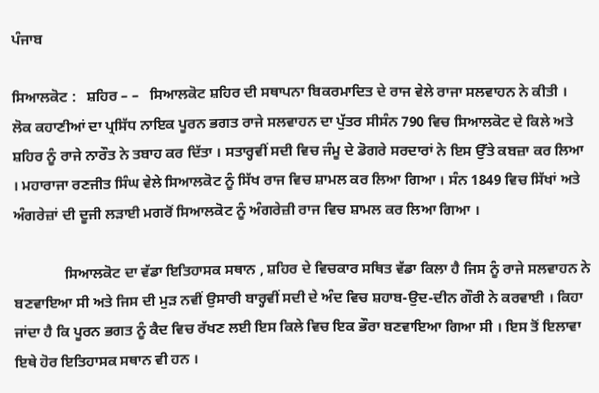ਪੰਜਾਬ

ਸਿਆਲਕੋਟ :   ਸ਼ਹਿਰ – –   ਸਿਆਲਕੋਟ ਸ਼ਹਿਰ ਦੀ ਸਥਾਪਨਾ ਬਿਕਰਮਾਦਿਤ ਦੇ ਰਾਜ ਵੇਲੇ ਰਾਜਾ ਸਲਵਾਹਨ ਨੇ ਕੀਤੀ । ਲੋਕ ਕਹਾਣੀਆਂ ਦਾ ਪ੍ਰਸਿੱਧ ਨਾਇਕ ਪੂਰਨ ਭਗਤ ਰਾਜੇ ਸਲਵਾਹਨ ਦਾ ਪੁੱਤਰ ਸੀਸੰਨ 790 ਵਿਚ ਸਿਆਲਕੋਟ ਦੇ ਕਿਲੇ ਅਤੇ ਸ਼ਹਿਰ ਨੂੰ ਰਾਜੇ ਨਾਰੌਤ ਨੇ ਤਬਾਹ ਕਰ ਦਿੱਤਾ । ਸਤਾਰ੍ਹਵੀਂ ਸਦੀ ਵਿਚ ਜੰਮੂ ਦੇ ਡੋਗਰੇ ਸਰਦਾਰਾਂ ਨੇ ਇਸ ਉੱਤੇ ਕਬਜ਼ਾ ਕਰ ਲਿਆ । ਮਹਾਰਾਜਾ ਰਣਜੀਤ ਸਿੰਘ ਵੇਲੇ ਸਿਆਲਕੋਟ ਨੂੰ ਸਿੱਖ ਰਾਜ ਵਿਚ ਸ਼ਾਮਲ ਕਰ ਲਿਆ ਗਿਆ । ਸੰਨ 1849 ਵਿਚ ਸਿੱਖਾਂ ਅਤੇ ਅੰਗਰੇਜ਼ਾਂ ਦੀ ਦੂਜੀ ਲੜਾਈ ਮਗਰੋਂ ਸਿਆਲਕੋਟ ਨੂੰ ਅੰਗਰੇਜ਼ੀ ਰਾਜ ਵਿਚ ਸ਼ਾਮਲ ਕਰ ਲਿਆ ਗਿਆ ।

              ਸਿਆਲਕੋਟ ਦਾ ਵੱਡਾ ਇਤਿਹਾਸਕ ਸਥਾਨ , ਸ਼ਹਿਰ ਦੇ ਵਿਚਕਾਰ ਸਥਿਤ ਵੱਡਾ ਕਿਲਾ ਹੈ ਜਿਸ ਨੂੰ ਰਾਜੇ ਸਲਵਾਹਨ ਨੇ ਬਣਵਾਇਆ ਸੀ ਅਤੇ ਜਿਸ ਦੀ ਮੁੜ ਨਵੀਂ ਉਸਾਰੀ ਬਾਰ੍ਹਵੀਂ ਸਦੀ ਦੇ ਅੰਦ ਵਿਚ ਸ਼ਹਾਬ-ਉਦ-ਦੀਨ ਗੌਰੀ ਨੇ ਕਰਵਾਈ । ਕਿਹਾ ਜਾਂਦਾ ਹੈ ਕਿ ਪੂਰਨ ਭਗਤ ਨੂੰ ਕੈਦ ਵਿਚ ਰੱਖਣ ਲਈ ਇਸ ਕਿਲੇ ਵਿਚ ਇਕ ਭੌਰਾ ਬਣਵਾਇਆ ਗਿਆ ਸੀ । ਇਸ ਤੋਂ ਇਲਾਵਾ ਇਥੇ ਹੋਰ ਇਤਿਹਾਸਕ ਸਥਾਨ ਵੀ ਹਨ ।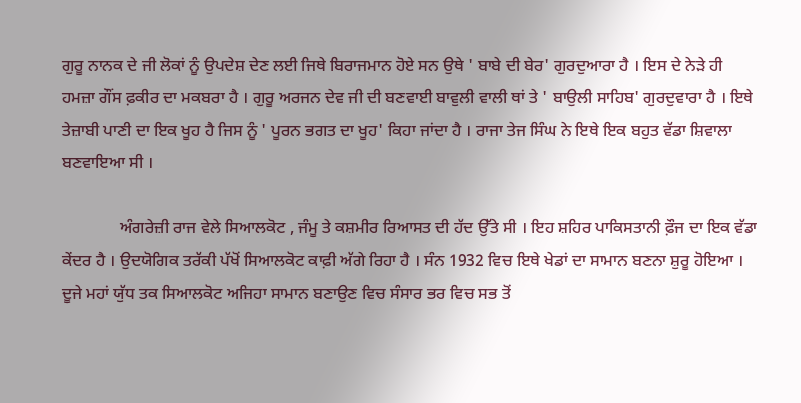ਗੁਰੂ ਨਾਨਕ ਦੇ ਜੀ ਲੋਕਾਂ ਨੂੰ ਉਪਦੇਸ਼ ਦੇਣ ਲਈ ਜਿਥੇ ਬਿਰਾਜਮਾਨ ਹੋਏ ਸਨ ਉਥੇ ' ਬਾਬੇ ਦੀ ਬੇਰ' ਗੁਰਦੁਆਰਾ ਹੈ । ਇਸ ਦੇ ਨੇੜੇ ਹੀ ਹਮਜ਼ਾ ਗੌਂਸ ਫ਼ਕੀਰ ਦਾ ਮਕਬਰਾ ਹੈ । ਗੁਰੂ ਅਰਜਨ ਦੇਵ ਜੀ ਦੀ ਬਣਵਾਈ ਬਾਵੁਲੀ ਵਾਲੀ ਥਾਂ ਤੇ ' ਬਾਉਲੀ ਸਾਹਿਬ' ਗੁਰਦੁਵਾਰਾ ਹੈ । ਇਥੇ ਤੇਜ਼ਾਬੀ ਪਾਣੀ ਦਾ ਇਕ ਖੂਹ ਹੈ ਜਿਸ ਨੂੰ ' ਪੂਰਨ ਭਗਤ ਦਾ ਖੂਹ' ਕਿਹਾ ਜਾਂਦਾ ਹੈ । ਰਾਜਾ ਤੇਜ ਸਿੰਘ ਨੇ ਇਥੇ ਇਕ ਬਹੁਤ ਵੱਡਾ ਸ਼ਿਵਾਲਾ ਬਣਵਾਇਆ ਸੀ ।

              ਅੰਗਰੇਜ਼ੀ ਰਾਜ ਵੇਲੇ ਸਿਆਲਕੋਟ , ਜੰਮੂ ਤੇ ਕਸ਼ਮੀਰ ਰਿਆਸਤ ਦੀ ਹੱਦ ਉੱਤੇ ਸੀ । ਇਹ ਸ਼ਹਿਰ ਪਾਕਿਸਤਾਨੀ ਫ਼ੌਜ ਦਾ ਇਕ ਵੱਡਾ ਕੇਂਦਰ ਹੈ । ਉਦਯੋਗਿਕ ਤਰੱਕੀ ਪੱਖੋਂ ਸਿਆਲਕੋਟ ਕਾਫ਼ੀ ਅੱਗੇ ਰਿਹਾ ਹੈ । ਸੰਨ 1932 ਵਿਚ ਇਥੇ ਖੇਡਾਂ ਦਾ ਸਾਮਾਨ ਬਣਨਾ ਸ਼ੁਰੂ ਹੋਇਆ । ਦੂਜੇ ਮਹਾਂ ਯੁੱਧ ਤਕ ਸਿਆਲਕੋਟ ਅਜਿਹਾ ਸਾਮਾਨ ਬਣਾਉਣ ਵਿਚ ਸੰਸਾਰ ਭਰ ਵਿਚ ਸਭ ਤੋਂ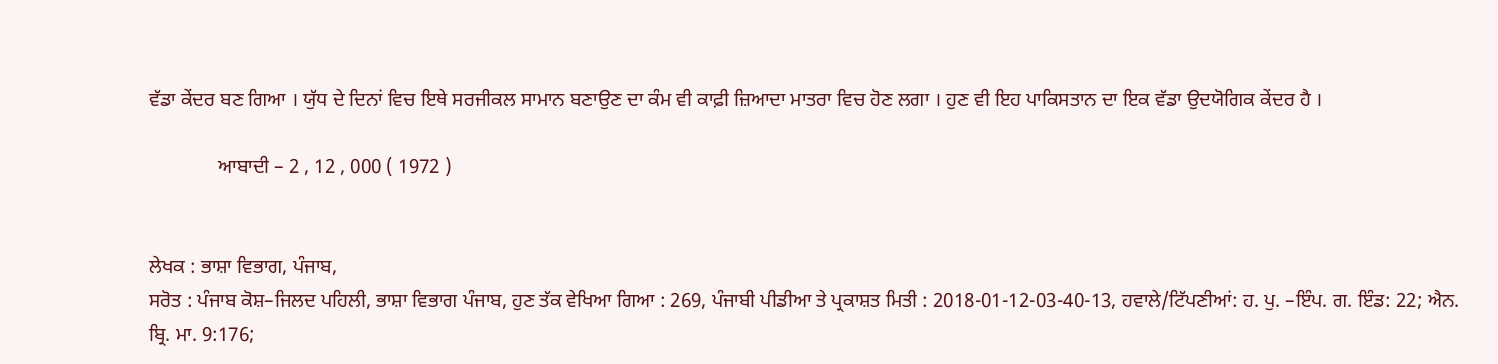ਵੱਡਾ ਕੇਂਦਰ ਬਣ ਗਿਆ । ਯੁੱਧ ਦੇ ਦਿਨਾਂ ਵਿਚ ਇਥੇ ਸਰਜੀਕਲ ਸਾਮਾਨ ਬਣਾਉਣ ਦਾ ਕੰਮ ਵੀ ਕਾਫ਼ੀ ਜ਼ਿਆਦਾ ਮਾਤਰਾ ਵਿਚ ਹੋਣ ਲਗਾ । ਹੁਣ ਵੀ ਇਹ ਪਾਕਿਸਤਾਨ ਦਾ ਇਕ ਵੱਡਾ ਉਦਯੋਗਿਕ ਕੇਂਦਰ ਹੈ ।

              ਆਬਾਦੀ – 2 , 12 , 000 ( 1972 )


ਲੇਖਕ : ਭਾਸ਼ਾ ਵਿਭਾਗ, ਪੰਜਾਬ,
ਸਰੋਤ : ਪੰਜਾਬ ਕੋਸ਼–ਜਿਲਦ ਪਹਿਲੀ, ਭਾਸ਼ਾ ਵਿਭਾਗ ਪੰਜਾਬ, ਹੁਣ ਤੱਕ ਵੇਖਿਆ ਗਿਆ : 269, ਪੰਜਾਬੀ ਪੀਡੀਆ ਤੇ ਪ੍ਰਕਾਸ਼ਤ ਮਿਤੀ : 2018-01-12-03-40-13, ਹਵਾਲੇ/ਟਿੱਪਣੀਆਂ: ਹ. ਪੁ. –ਇੰਪ. ਗ. ਇੰਡ: 22; ਐਨ. ਬ੍ਰਿ. ਮਾ. 9:176;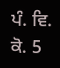ਪੰ. ਵਿ. ਕੋ. 5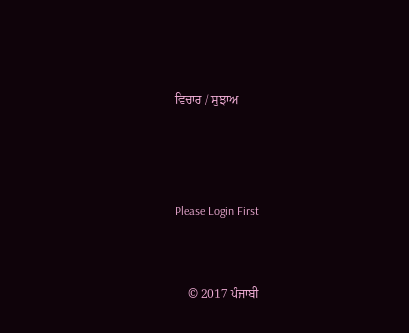ਵਿਚਾਰ / ਸੁਝਾਅ



Please Login First


    © 2017 ਪੰਜਾਬੀ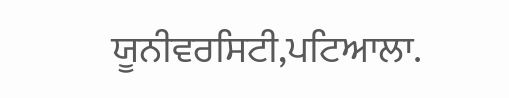ਯੂਨੀਵਰਸਿਟੀ,ਪਟਿਆਲਾ.